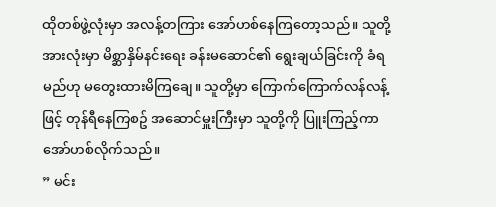ထိုတစ်ဖွဲ့လုံးမှာ အလန့်တကြား အော်ဟစ်နေကြတော့သည်။ သူတို့အားလုံးမှာ မိစ္ဆာနှိမ်နင်းရေး ခန်းမဆောင်၏ ရွေးချယ်ခြင်းကို ခံရမည်ဟု မတွေးထားမိကြချေ။ သူတို့မှာ ကြောက်ကြောက်လန်လန့်ဖြင့် တုန်ရီနေကြစဥ် အဆောင်မှူးကြီးမှာ သူတို့ကို ပြူးကြည့်ကာ အော်ဟစ်လိုက်သည်။
” မင်း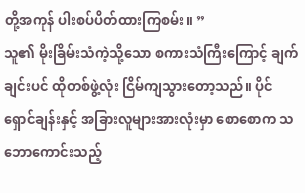တို့အကုန် ပါးစပ်ပိတ်ထားကြစမ်း။ ”
သူ၏ မိုးခြိမ်းသံကဲ့သို့သော စကားသံကြီးကြောင့် ချက်ချင်းပင် ထိုတစ်ဖွဲ့လုံး ငြိမ်ကျသွားတော့သည်။ ပိုင်ရှောင်ချန်းနှင့် အခြားလူများအားလုံးမှာ စောစောက သဘောကောင်းသည့်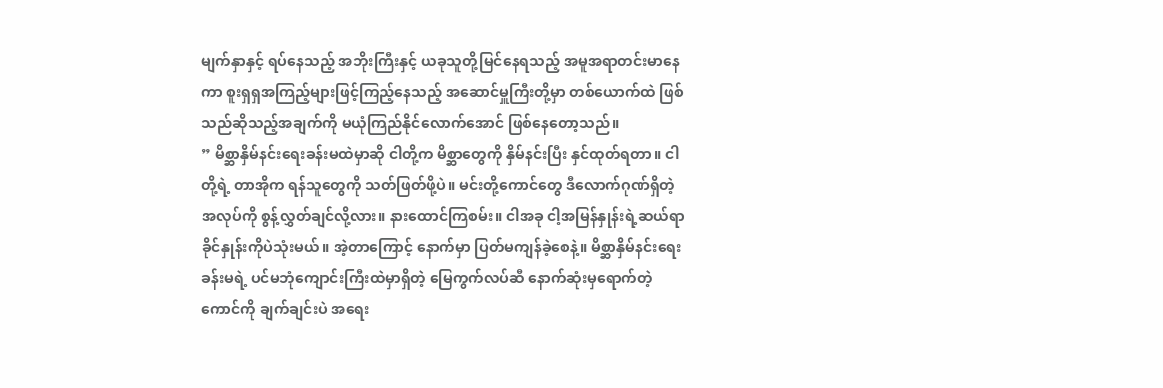မျက်နှာနှင့် ရပ်နေသည့် အဘိုးကြီးနှင့် ယခုသူတို့မြင်နေရသည့် အမူအရာတင်းမာနေကာ စူးရှရှအကြည့်များဖြင့်ကြည့်နေသည့် အဆောင်မှူကြီးတို့မှာ တစ်ယောက်ထဲ ဖြစ်သည်ဆိုသည့်အချက်ကို မယုံကြည်နိုင်လောက်အောင် ဖြစ်နေတော့သည်။
” မိစ္ဆာနှိမ်နင်းရေးခန်းမထဲမှာဆို ငါတို့က မိစ္ဆာတွေကို နှိမ်နင်းပြီး နှင်ထုတ်ရတာ။ ငါတို့ရဲ့ တာအိုက ရန်သူတွေကို သတ်ဖြတ်ဖို့ပဲ။ မင်းတို့ကောင်တွေ ဒီလောက်ဂုဏ်ရှိတဲ့ အလုပ်ကို စွန့်လွှတ်ချင်လို့လား။ နားထောင်ကြစမ်း။ ငါအခု ငါ့အမြန်နှုန်းရဲ့ဆယ်ရာခိုင်နှုန်းကိုပဲသုံးမယ်။ အဲ့တာကြောင့် နောက်မှာ ပြတ်မကျန်ခဲ့စေနဲ့။ မိစ္ဆာနှိမ်နင်းရေးခန်းမရဲ့ ပင်မဘုံကျောင်းကြီးထဲမှာရှိတဲ့ မြေကွက်လပ်ဆီ နောက်ဆုံးမှရောက်တဲ့ကောင်ကို ချက်ချင်းပဲ အရေး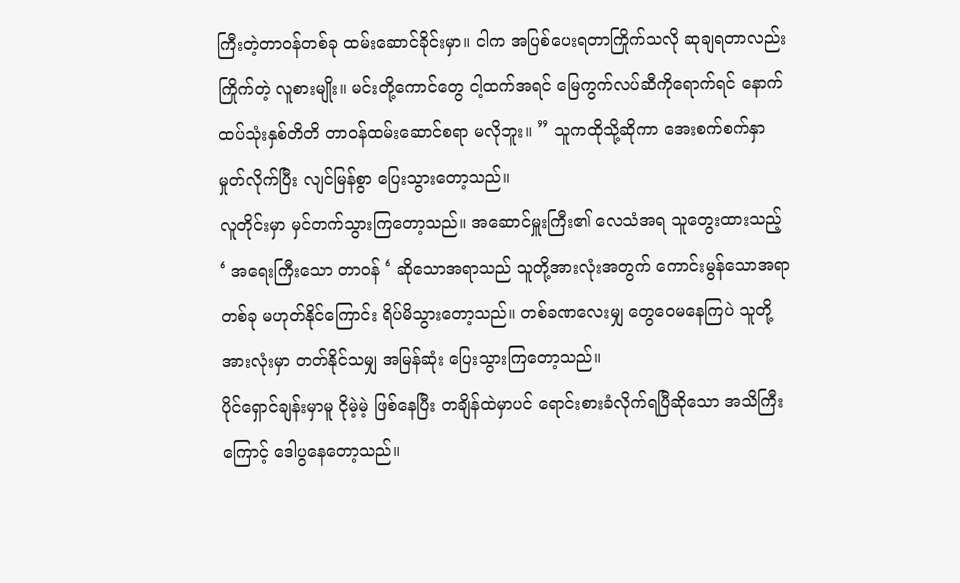ကြီးတဲ့တာဝန်တစ်ခု ထမ်းဆောင်ခိုင်းမှာ။ ငါက အပြစ်ပေးရတာကြိုက်သလို ဆုချရတာလည်းကြိုက်တဲ့ လူစားမျိုး။ မင်းတို့ကောင်တွေ ငါ့ထက်အရင် မြေကွက်လပ်ဆီကိုရောက်ရင် နောက်ထပ်သုံးနှစ်တိတိ တာဝန်ထမ်းဆောင်စရာ မလိုဘူး။ ” သူကထိုသို့ဆိုကာ အေးစက်စက်နှာမှုတ်လိုက်ပြီး လျင်မြန်စွာ ပြေးသွားတော့သည်။
လူတိုင်းမှာ မှင်တက်သွားကြတော့သည်။ အဆောင်မှူးကြီး၏ လေသံအရ သူတွေးထားသည့် ‘ အရေးကြီးသော တာဝန် ‘ ဆိုသောအရာသည် သူတို့အားလုံးအတွက် ကောင်းမွန်သောအရာတစ်ခု မဟုတ်နိုင်ကြောင်း ရိပ်မိသွားတော့သည်။ တစ်ခဏလေးမျှ တွေဝေမနေကြပဲ သူတို့အားလုံးမှာ တတ်နိုင်သမျှ အမြန်ဆုံး ပြေးသွားကြတော့သည်။
ပိုင်ရှောင်ချန်းမှာမူ ငိုမဲ့မဲ့ ဖြစ်နေပြီး တချိန်ထဲမှာပင် ရောင်းစားခံလိုက်ရပြီဆိုသော အသိကြီးကြောင့် ဒေါပွနေတော့သည်။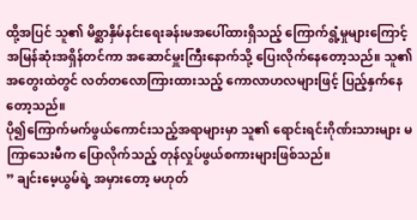ထို့အပြင် သူ၏ မိစ္ဆာနှိမ်နင်းရေးခန်းမအပေါ်ထားရှိသည့် ကြောက်ရွံ့မှုများကြောင့် အမြန်ဆုံးအရှိန်တင်ကာ အဆောင်မှူးကြီးနောက်သို့ ပြေးလိုက်နေတော့သည်။ သူ၏အတွေးထဲတွင် လတ်တလောကြားထားသည့် ကောလာဟလများဖြင့် ပြည့်နှက်နေတော့သည်။
ပို၍ကြောက်မက်ဖွယ်ကောင်းသည့်အရာများမှာ သူ၏ ရောင်းရင်းဂိုဏ်းသားများ မကြာသေးမီက ပြောလိုက်သည့် တုန်လှုပ်ဖွယ်စကားများဖြစ်သည်။
” ချင်းမေ့ယွမ်ရဲ့ အမှားတော့ မဟုတ်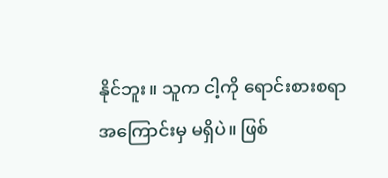နိုင်ဘူး။ သူက ငါ့ကို ရောင်းစားစရာအကြောင်းမှ မရှိပဲ။ ဖြစ်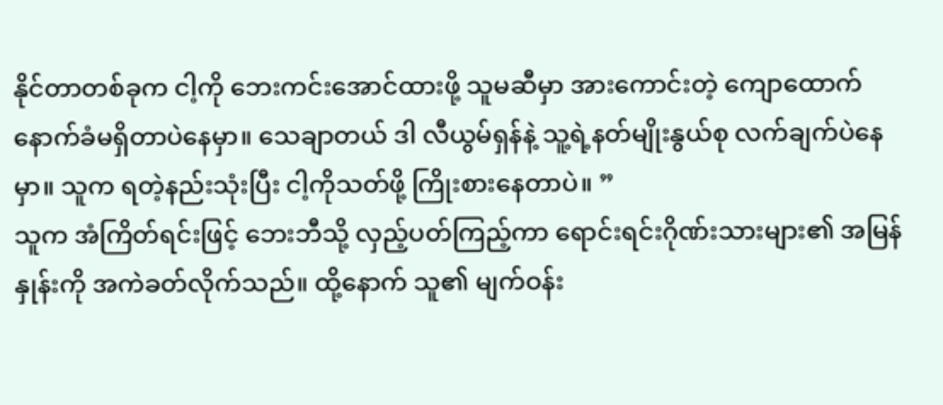နိုင်တာတစ်ခုက ငါ့ကို ဘေးကင်းအောင်ထားဖို့ သူမဆီမှာ အားကောင်းတဲ့ ကျောထောက်နောက်ခံမရှိတာပဲနေမှာ။ သေချာတယ် ဒါ လီယွမ်ရှန်နဲ့ သူ့ရဲ့နတ်မျိုးနွယ်စု လက်ချက်ပဲနေမှာ။ သူက ရတဲ့နည်းသုံးပြီး ငါ့ကိုသတ်ဖို့ ကြိုးစားနေတာပဲ။ ”
သူက အံကြိတ်ရင်းဖြင့် ဘေးဘီသို့ လှည့်ပတ်ကြည့်ကာ ရောင်းရင်းဂိုဏ်းသားများ၏ အမြန်နှုန်းကို အကဲခတ်လိုက်သည်။ ထို့နောက် သူ၏ မျက်ဝန်း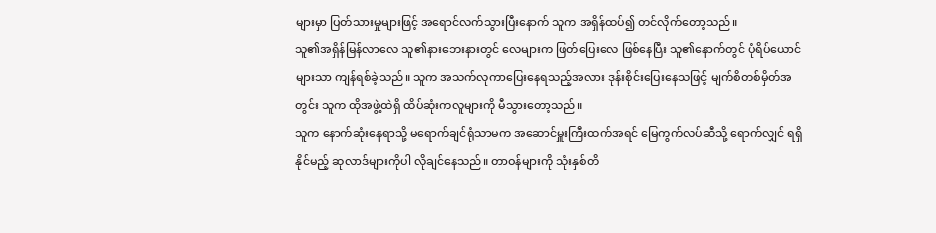များမှာ ပြတ်သားမှုများဖြင့် အရောင်လက်သွားပြီးနောက် သူက အရှိန်ထပ်၍ တင်လိုက်တော့သည်။
သူ၏အရှိန်မြန်လာလေ သူ၏နားဘေးနားတွင် လေများက ဖြတ်ပြေးလေ ဖြစ်နေပြီး သူ၏နောက်တွင် ပုံရိပ်ယောင်များသာ ကျန်ရစ်ခဲ့သည်။ သူက အသက်လုကာပြေးနေရသည့်အလား ဒုန်းစိုင်းပြေးနေသဖြင့် မျက်စိတစ်မှိတ်အတွင်း သူက ထိုအဖွဲ့ထဲရှိ ထိပ်ဆုံးကလူများကို မီသွားတော့သည်။
သူက နောက်ဆုံးနေရာသို့ မရောက်ချင်ရုံသာမက အဆောင်မှူးကြီးထက်အရင် မြေကွက်လပ်ဆီသို့ ရောက်လျှင် ရရှိနိုင်မည့် ဆုလာဒ်များကိုပါ လိုချင်နေသည်။ တာဝန်များကို သုံးနှစ်တိ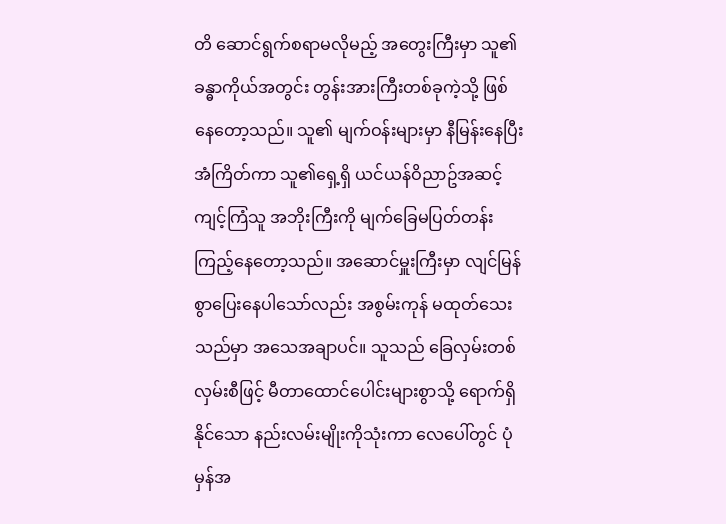တိ ဆောင်ရွက်စရာမလိုမည့် အတွေးကြီးမှာ သူ၏ခန္ဓာကိုယ်အတွင်း တွန်းအားကြီးတစ်ခုကဲ့သို့ ဖြစ်နေတော့သည်။ သူ၏ မျက်ဝန်းများမှာ နီမြန်းနေပြီး အံကြိတ်ကာ သူ၏ရှေ့ရှိ ယင်ယန်ဝိညာဥ်အဆင့် ကျင့်ကြံသူ အဘိုးကြီးကို မျက်ခြေမပြတ်တန်း ကြည့်နေတော့သည်။ အဆောင်မှူးကြီးမှာ လျင်မြန်စွာပြေးနေပါသော်လည်း အစွမ်းကုန် မထုတ်သေးသည်မှာ အသေအချာပင်။ သူသည် ခြေလှမ်းတစ်လှမ်းစီဖြင့် မီတာထောင်ပေါင်းများစွာသို့ ရောက်ရှိနိုင်သော နည်းလမ်းမျိုးကိုသုံးကာ လေပေါ်တွင် ပုံမှန်အ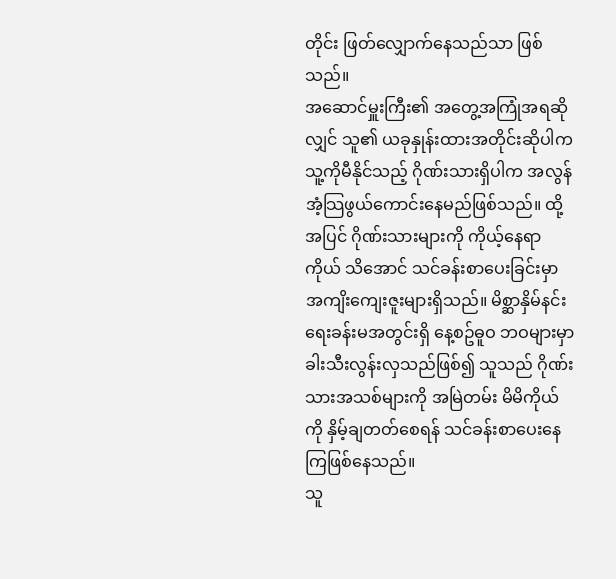တိုင်း ဖြတ်လျှောက်နေသည်သာ ဖြစ်သည်။
အဆောင်မှူးကြီး၏ အတွေ့အကြုံအရဆိုလျှင် သူ၏ ယခုနှုန်းထားအတိုင်းဆိုပါက သူ့ကိုမီနိုင်သည့် ဂိုဏ်းသားရှိပါက အလွန်အံ့သြဖွယ်ကောင်းနေမည်ဖြစ်သည်။ ထို့အပြင် ဂိုဏ်းသားများကို ကိုယ့်နေရာကိုယ် သိအောင် သင်ခန်းစာပေးခြင်းမှာ အကျိးကျေးဇူးများရှိသည်။ မိစ္ဆာနှိမ်နင်းရေးခန်းမအတွင်းရှိ နေ့စဥ်ဓူဝ ဘဝများမှာ ခါးသီးလွန်းလှသည်ဖြစ်၍ သူသည် ဂိုဏ်းသားအသစ်များကို အမြဲတမ်း မိမိကိုယ်ကို နှိမ့်ချတတ်စေရန် သင်ခန်းစာပေးနေကြဖြစ်နေသည်။
သူ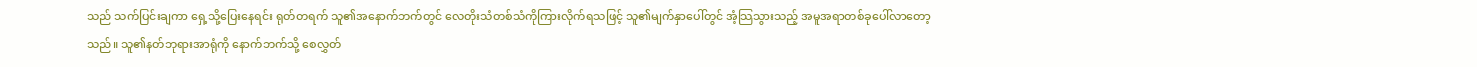သည် သက်ပြင်းချကာ ရှေ့သို့ပြေးနေရင်း ရုတ်တရက် သူ၏အနောက်ဘက်တွင် လေတိုးသံတစ်သံကိုကြားလိုက်ရသဖြင့် သူ၏မျက်နှာပေါ်တွင် အံ့သြသွားသည့် အမူအရာတစ်ခုပေါ်လာတော့သည်။ သူ၏နတ်ဘုရားအာရုံကို နောက်ဘက်သို့ စေလွှတ်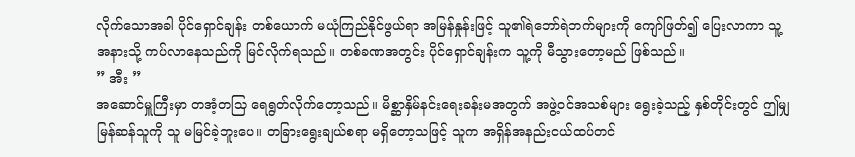လိုက်သောအခါ ပိုင်ရှောင်ချန်း တစ်ယောက် မယုံကြည်နိုင်ဖွယ်ရာ အမြန်နှုန်းဖြင့် သူ၏ရဲဘော်ရဲဘက်များကို ကျော်ဖြတ်၍ ပြေးလာကာ သူ့အနားသို့ ကပ်လာနေသည်ကို မြင်လိုက်ရသည်။ တစ်ခဏအတွင်း ပိုင်ရှောင်ချန်းက သူ့ကို မီသွားတော့မည် ဖြစ်သည်။
” အီး ”
အဆောင်မှူကြီးမှာ တအံ့တသြ ရေရွတ်လိုက်တော့သည်။ မိစ္ဆာနှိမ်နင်းရေးခန်းမအတွက် အဖွဲ့ဝင်အသစ်များ ရွေးခဲ့သည့် နှစ်တိုင်းတွင် ဤမျှမြန်ဆန်သူကို သူ မမြင်ခဲ့ဘူးပေ။ တခြားရွေးချယ်စရာ မရှိတော့သဖြင့် သူက အရှိန်အနည်းငယ်ထပ်တင်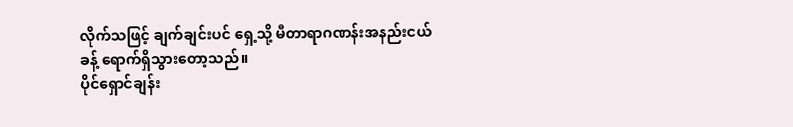လိုက်သဖြင့် ချက်ချင်းပင် ရှေ့သို့ မီတာရာဂဏန်းအနည်းငယ်ခန့် ရောက်ရှိသွားတော့သည်။
ပိုင်ရှောင်ချန်း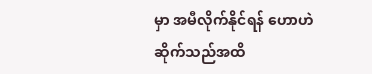မှာ အမီလိုက်နိုင်ရန် ဟောဟဲဆိုက်သည်အထိ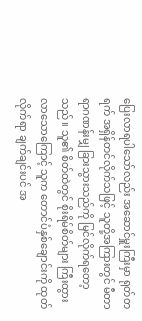ပြေးလာရပါသော်လည်း အဆောင်မှူးကြီးမှာ ရုတ်တရက် အရှိန်တင်လိုက်သဖြင့် သူတို့အကြားတွင် မီတာရာဂဏန်းမျှ ခြားသွားသည်ကို မြင်လိုက်ရတော့သည်။ သူ၏ စိတ်ထဲတွင် စိုးရိမ်စိတ်များ ကြီးထွားလာသောကြောင့် သူက တောင်ပံနှစ်ချောင်းကို ထုတ်လိုက်ရာ ချက်ချင်းပင် အ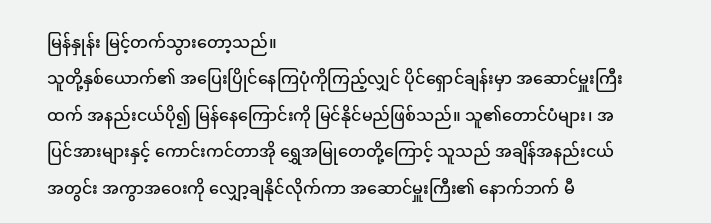မြန်နှုန်း မြင့်တက်သွားတော့သည်။
သူတို့နှစ်ယောက်၏ အပြေးပြိုင်နေကြပုံကိုကြည့်လျှင် ပိုင်ရှောင်ချန်းမှာ အဆောင်မှူးကြီးထက် အနည်းငယ်ပို၍ မြန်နေကြောင်းကို မြင်နိုင်မည်ဖြစ်သည်။ သူ၏တောင်ပံများ၊ အပြင်အားများနှင့် ကောင်းကင်တာအို ရွှေအမြုတေတို့ကြောင့် သူသည် အချိန်အနည်းငယ်အတွင်း အကွာအဝေးကို လျှော့ချနိုင်လိုက်ကာ အဆောင်မှူးကြီး၏ နောက်ဘက် မီ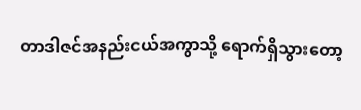တာဒါဇင်အနည်းငယ်အကွာသို့ ရောက်ရှိသွားတော့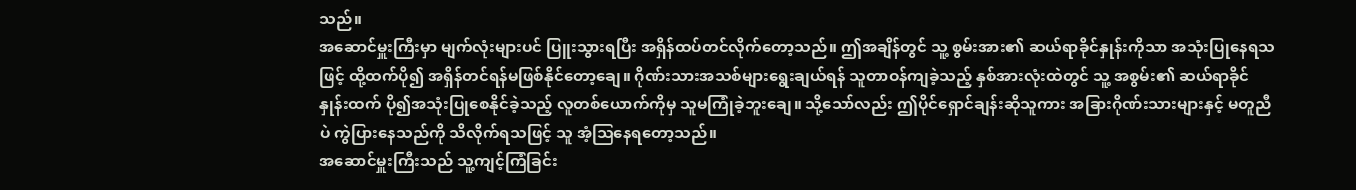သည်။
အဆောင်မှူးကြီးမှာ မျက်လုံးများပင် ပြူးသွားရပြီး အရှိန်ထပ်တင်လိုက်တော့သည်။ ဤအချိန်တွင် သူ့ စွမ်းအား၏ ဆယ်ရာခိုင်နှုန်းကိုသာ အသုံးပြုနေရသဖြင့် ထို့ထက်ပို၍ အရှိန်တင်ရန်မဖြစ်နိုင်တော့ချေ။ ဂိုဏ်းသားအသစ်များရွေးချယ်ရန် သူတာဝန်ကျခဲ့သည့် နှစ်အားလုံးထဲတွင် သူ့ အစွမ်း၏ ဆယ်ရာခိုင်နှုန်းထက် ပို၍အသုံးပြုစေနိုင်ခဲ့သည့် လူတစ်ယောက်ကိုမှ သူမကြုံခဲ့ဘူးချေ။ သို့သော်လည်း ဤပိုင်ရှောင်ချန်းဆိုသူကား အခြားဂိုဏ်းသားများနှင့် မတူညီပဲ ကွဲပြားနေသည်ကို သိလိုက်ရသဖြင့် သူ အံ့သြနေရတော့သည်။
အဆောင်မှူးကြီးသည် သူ့ကျင့်ကြံခြင်း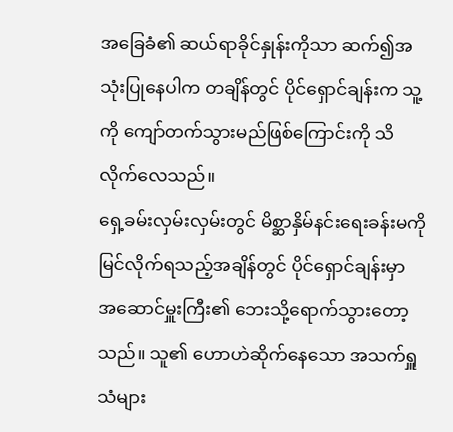အခြေခံ၏ ဆယ်ရာခိုင်နှုန်းကိုသာ ဆက်၍အသုံးပြုနေပါက တချိန်တွင် ပိုင်ရှောင်ချန်းက သူ့ကို ကျော်တက်သွားမည်ဖြစ်ကြောင်းကို သိလိုက်လေသည်။
ရှေ့ခမ်းလှမ်းလှမ်းတွင် မိစ္ဆာနှိမ်နင်းရေးခန်းမကို မြင်လိုက်ရသည့်အချိန်တွင် ပိုင်ရှောင်ချန်းမှာ အဆောင်မှူးကြီး၏ ဘေးသို့ရောက်သွားတော့သည်။ သူ၏ ဟောဟဲဆိုက်နေသော အသက်ရှူသံများ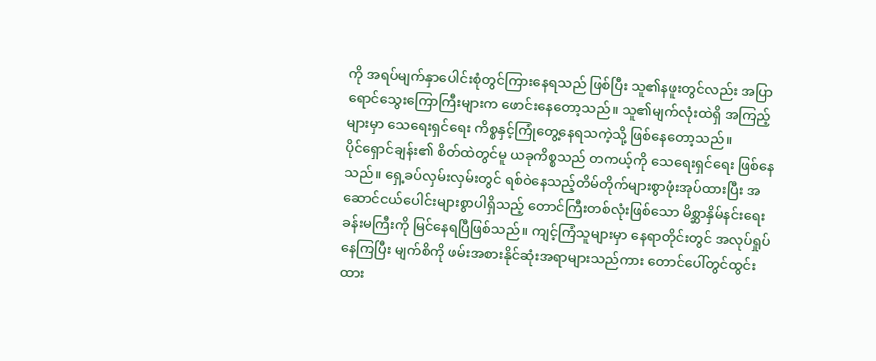ကို အရပ်မျက်နှာပေါင်းစုံတွင်ကြားနေရသည် ဖြစ်ပြီး သူ၏နဖူးတွင်လည်း အပြာရောင်သွေးကြောကြီးများက ဖောင်းနေတော့သည်။ သူ၏မျက်လုံးထဲရှိ အကြည့်များမှာ သေရေးရှင်ရေး ကိစ္စနှင့်ကြုံတွေ့နေရသကဲ့သို့ ဖြစ်နေတော့သည်။
ပိုင်ရှောင်ချန်း၏ စိတ်ထဲတွင်မူ ယခုကိစ္စသည် တကယ့်ကို သေရေးရှင်ရေး ဖြစ်နေသည်။ ရှေ့ခပ်လှမ်းလှမ်းတွင် ရစ်ဝဲနေသည့်တိမ်တိုက်များစွာဖုံးအုပ်ထားပြီး အဆောင်ငယ်ပေါင်းများစွာပါရှိသည့် တောင်ကြီးတစ်လုံးဖြစ်သော မိစ္ဆာနှိမ်နင်းရေးခန်းမကြီးကို မြင်နေရပြီဖြစ်သည်။ ကျင့်ကြံသူများမှာ နေရာတိုင်းတွင် အလုပ်ရှုပ်နေကြပြီး မျက်စိကို ဖမ်းအစားနိုင်ဆုံးအရာများသည်ကား တောင်ပေါ်တွင်ထွင်းထား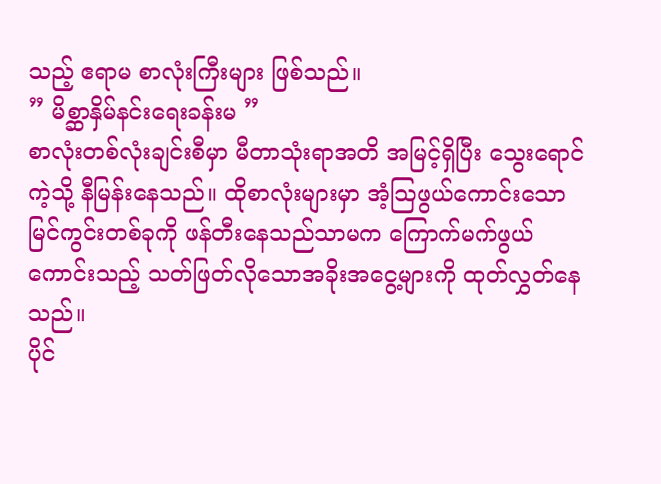သည့် ဧရာမ စာလုံးကြီးများ ဖြစ်သည်။
” မိစ္ဆာနှိမ်နင်းရေးခန်းမ ”
စာလုံးတစ်လုံးချင်းစီမှာ မီတာသုံးရာအတိ အမြင့်ရှိပြီး သွေးရောင်ကဲ့သို့ နီမြန်းနေသည်။ ထိုစာလုံးများမှာ အံ့သြဖွယ်ကောင်းသော မြင်ကွင်းတစ်ခုကို ဖန်တီးနေသည်သာမက ကြောက်မက်ဖွယ်ကောင်းသည့် သတ်ဖြတ်လိုသောအခိုးအငွေ့များကို ထုတ်လွှတ်နေသည်။
ပိုင်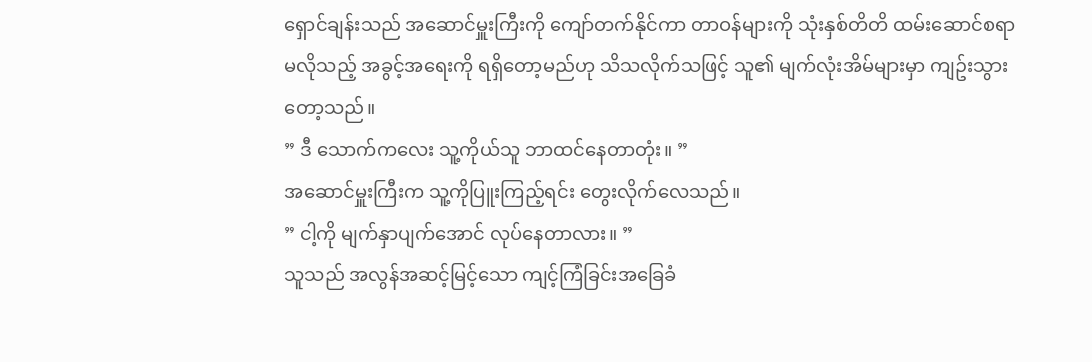ရှောင်ချန်းသည် အဆောင်မှူးကြီးကို ကျော်တက်နိုင်ကာ တာဝန်များကို သုံးနှစ်တိတိ ထမ်းဆောင်စရာမလိုသည့် အခွင့်အရေးကို ရရှိတော့မည်ဟု သိသလိုက်သဖြင့် သူ၏ မျက်လုံးအိမ်များမှာ ကျဥ်းသွားတော့သည်။
” ဒီ သောက်ကလေး သူ့ကိုယ်သူ ဘာထင်နေတာတုံး။ ”
အဆောင်မှူးကြီးက သူ့ကိုပြူးကြည့်ရင်း တွေးလိုက်လေသည်။
” ငါ့ကို မျက်နှာပျက်အောင် လုပ်နေတာလား။ ”
သူသည် အလွန်အဆင့်မြင့်သော ကျင့်ကြံခြင်းအခြေခံ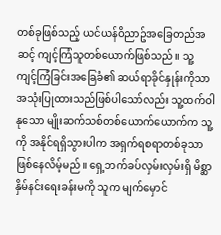တစ်ခုဖြစ်သည့် ယင်ယန်ဝိညာဥ်အခြေတည်အဆင့် ကျင့်ကြံသူတစ်ယောက်ဖြစ်သည်။ သူ့ ကျင့်ကြံခြင်းအခြေခံ၏ ဆယ်ရာခိုင်နှုန်းကိုသာ အသုံးပြုထားသည်ဖြစ်ပါသော်လည်း သူ့ထက်ဝါနုသော မျိုးဆက်သစ်တစ်ယောက်ယောက်က သူ့ကို အနိုင်ရရှိသွားပါက အရှက်ရစရာတစ်ခုသာ ဖြစ်နေလိမ့်မည်။ ရှေ့ဘက်ခပ်လှမ်းလှမ်းရှိ မိစ္ဆာနှိမ်နင်းရေးခန်းမကို သူက မျက်မှောင်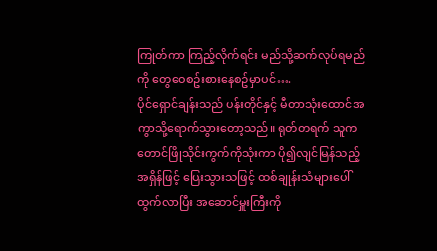ကြုတ်ကာ ကြည့်လိုက်ရင်း မည်သို့ဆက်လုပ်ရမည်ကို တွေဝေစဥ်းစားနေစဥ်မှာပင်….
ပိုင်ရှောင်ချန်းသည် ပန်းတိုင်နှင့် မီတာသုံးထောင်အကွာသို့ရောက်သွားတော့သည်။ ရုတ်တရက် သူက တောင်ဖြိုသိုင်းကွက်ကိုသုံးကာ ပို၍လျင်မြန်သည့် အရှိန်ဖြင့် ပြေးသွားသဖြင့် ထစ်ချုန်းသံများပေါ်ထွက်လာပြီး အဆောင်မှူးကြီးကို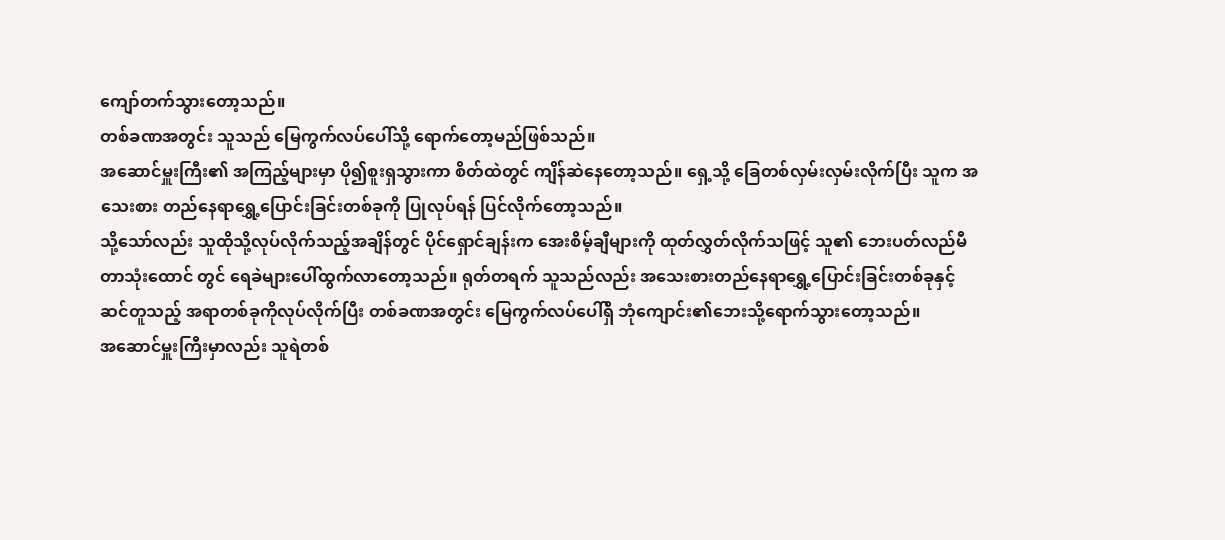ကျော်တက်သွားတော့သည်။
တစ်ခဏအတွင်း သူသည် မြေကွက်လပ်ပေါ်သို့ ရောက်တော့မည်ဖြစ်သည်။
အဆောင်မှူးကြီး၏ အကြည့်များမှာ ပို၍စူးရှသွားကာ စိတ်ထဲတွင် ကျိန်ဆဲနေတော့သည်။ ရှေ့သို့ ခြေတစ်လှမ်းလှမ်းလိုက်ပြီး သူက အသေးစား တည်နေရာရွှေ့ပြောင်းခြင်းတစ်ခုကို ပြုလုပ်ရန် ပြင်လိုက်တော့သည်။
သို့သော်လည်း သူထိုသို့လုပ်လိုက်သည့်အချိန်တွင် ပိုင်ရှောင်ချန်းက အေးစိမ့်ချီများကို ထုတ်လွှတ်လိုက်သဖြင့် သူ၏ ဘေးပတ်လည်မီတာသုံးထောင် တွင် ရေခဲများပေါ်ထွက်လာတော့သည်။ ရုတ်တရက် သူသည်လည်း အသေးစားတည်နေရာရွှေ့ပြောင်းခြင်းတစ်ခုနှင့် ဆင်တူသည့် အရာတစ်ခုကိုလုပ်လိုက်ပြီး တစ်ခဏအတွင်း မြေကွက်လပ်ပေါ်ရှိ ဘုံကျောင်း၏ဘေးသို့ရောက်သွားတော့သည်။
အဆောင်မှူးကြီးမှာလည်း သူရဲတစ်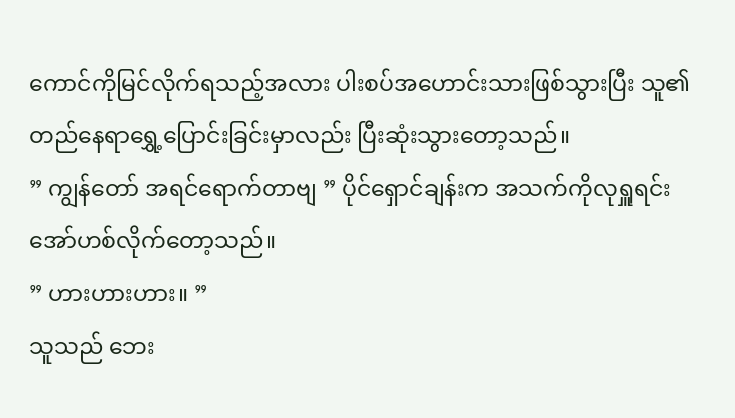ကောင်ကိုမြင်လိုက်ရသည့်အလား ပါးစပ်အဟောင်းသားဖြစ်သွားပြီး သူ၏တည်နေရာရွှေ့ပြောင်းခြင်းမှာလည်း ပြီးဆုံးသွားတော့သည်။
” ကျွန်တော် အရင်ရောက်တာဗျ ” ပိုင်ရှောင်ချန်းက အသက်ကိုလုရှူရင်း အော်ဟစ်လိုက်တော့သည်။
” ဟားဟားဟား။ ”
သူသည် ဘေး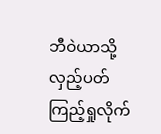ဘီဝဲယာသို့ လှည့်ပတ်ကြည့်ရှုလိုက်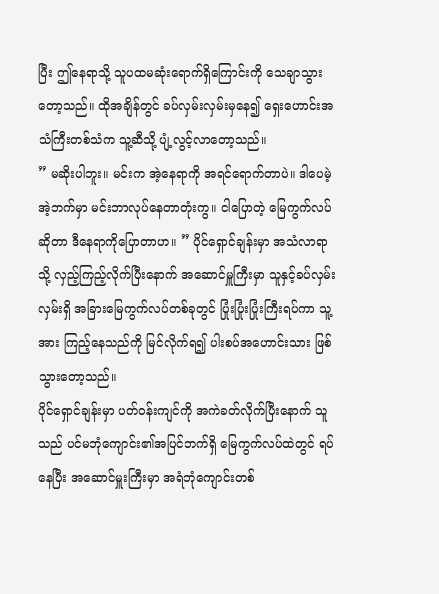ပြီး ဤနေရာသို့ သူပထမဆုံးရောက်ရှိကြောင်းကို သေချာသွားတော့သည်။ ထိုအချိန်တွင် ခပ်လှမ်းလှမ်းမှနေ၍ ရှေးဟောင်းအသံကြီးတစ်သံက သူ့ဆီသို့ ပျံ့လွင့်လာတော့သည်။
” မဆိုးပါဘူး။ မင်းက အဲ့နေရာကို အရင်ရောက်တာပဲ။ ဒါပေမဲ့ အဲ့ဘက်မှာ မင်းဘာလုပ်နေတာတုံးကွ။ ငါပြောတဲ့ မြေကွက်လပ်ဆိုတာ ဒီနေရာကိုပြောတာဟ။ ” ပိုင်ရှောင်ချန်းမှာ အသံလာရာသို့ လှည့်ကြည့်လိုက်ပြီးနောက် အဆောင်မှူကြီးမှာ သူနှင့်ခပ်လှမ်းလှမ်းရှိ အခြားမြေကွက်လပ်တစ်ခုတွင် ပြုံးပြုံးပြုံးကြီးရပ်ကာ သူ့အား ကြည့်နေသည်ကို မြင်လိုက်ရ၍ ပါးစပ်အဟောင်းသား ဖြစ်သွားတော့သည်။
ပိုင်ရှောင်ချန်းမှာ ပတ်ဝန်းကျင်ကို အကဲခတ်လိုက်ပြီးနောက် သူသည် ပင်မဘုံကျောင်း၏အပြင်ဘက်ရှိ မြေကွက်လပ်ထဲတွင် ရပ်နေပြီး အဆောင်မှူးကြီးမှာ အရံဘုံကျောင်းတစ်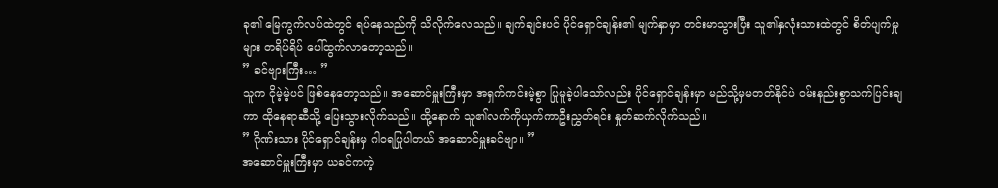ခု၏ မြေကွက်လပ်ထဲတွင် ရပ်နေသည်ကို သိလိုက်လေသည်။ ချက်ချင်းပင် ပိုင်ရှောင်ချန်း၏ မျက်နှာမှာ တင်းမာသွားပြီး သူ၏နှလုံးသားထဲတွင် စိတ်ပျက်မှုများ တရိပ်ရိပ် ပေါ်ထွက်လာတော့သည်။
” ခင်ဗျားကြီး… ”
သူက ငိုမဲ့မဲ့ပင် ဖြစ်နေတော့သည်။ အဆောင်မှူးကြီးမှာ အရှက်ကင်းမဲ့စွာ ပြုမူခဲ့ပါသော်လည်း ပိုင်ရှောင်ချန်းမှာ မည်သို့မှမတတ်နိုင်ပဲ ဝမ်းနည်းစွာသက်ပြင်းချကာ ထိုနေရာဆီသို့ ပြေးသွားလိုက်သည်။ ထို့နောက် သူ၏လက်ကိုယှက်ကာဦးညွှတ်ရင်း နှုတ်ဆက်လိုက်သည်။
” ဂိုဏ်းသား ပိုင်ရှောင်ချန်းမှ ဂါဝရပြုပါတယ် အဆောင်မှူးခင်ဗျာ။ ”
အဆောင်မှူးကြီးမှာ ယခင်ကကဲ့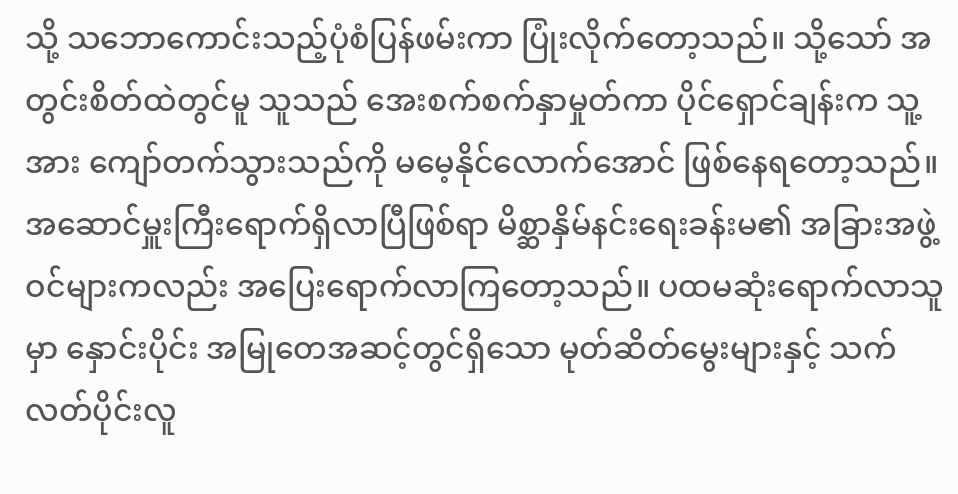သို့ သဘောကောင်းသည့်ပုံစံပြန်ဖမ်းကာ ပြုံးလိုက်တော့သည်။ သို့သော် အတွင်းစိတ်ထဲတွင်မူ သူသည် အေးစက်စက်နှာမှုတ်ကာ ပိုင်ရှောင်ချန်းက သူ့အား ကျော်တက်သွားသည်ကို မမေ့နိုင်လောက်အောင် ဖြစ်နေရတော့သည်။
အဆောင်မှူးကြီးရောက်ရှိလာပြီဖြစ်ရာ မိစ္ဆာနှိမ်နင်းရေးခန်းမ၏ အခြားအဖွဲ့ဝင်များကလည်း အပြေးရောက်လာကြတော့သည်။ ပထမဆုံးရောက်လာသူမှာ နှောင်းပိုင်း အမြုတေအဆင့်တွင်ရှိသော မုတ်ဆိတ်မွေးများနှင့် သက်လတ်ပိုင်းလူ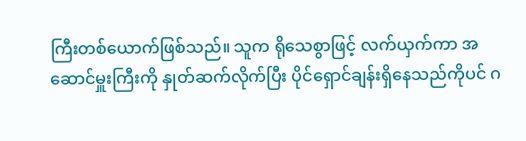ကြီးတစ်ယောက်ဖြစ်သည်။ သူက ရိုသေစွာဖြင့် လက်ယှက်ကာ အဆောင်မှူးကြီးကို နှုတ်ဆက်လိုက်ပြီး ပိုင်ရှောင်ချန်းရှိနေသည်ကိုပင် ဂ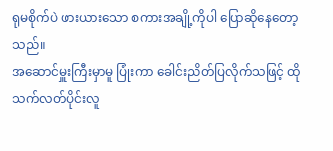ရုမစိုက်ပဲ ဖားယားသော စကားအချို့ကိုပါ ပြောဆိုနေတော့သည်။
အဆောင်မှူးကြီးမှာမူ ပြုံးကာ ခေါင်းညိတ်ပြလိုက်သဖြင့် ထိုသက်လတ်ပိုင်းလူ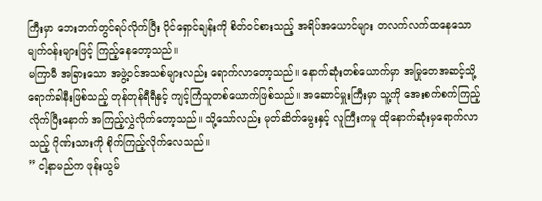ကြီးမှာ ဘေးဘက်တွင်ရပ်လိုက်ပြီး ပိုင်ရှောင်ချန်းကို စိတ်ဝင်စားသည့် အရိပ်အယောင်များ တလက်လက်ထနေသော မျက်ဝန်းများဖြင့် ကြည့်နေတော့သည်။
မကြာမီ အခြားသော အဖွဲ့ဝင်အသစ်များလည်း ရောက်လာတော့သည်။ နောက်ဆုံးတစ်ယောက်မှာ အမြုတေအဆင့်သို့ ရောက်ခါနီးဖြစ်သည့် တုန်တုန်ရီရီနှင့် ကျင့်ကြံသူတစ်ယောက်ဖြစ်သည်။ အဆောင်မှူးကြီးမှာ သူ့ကို အေးစက်စက်ကြည့်လိုက်ပြီးနောက် အကြည့်လွှဲလိုက်တော့သည်။ သို့သော်လည်း မုတ်ဆိတ်မွေးနှင့် လူကြီးကမူ ထိုနောက်ဆုံးမှရောက်လာသည့် ဂိုဏ်းသားကို စိုက်ကြည့်လိုက်လေသည်။
” ငါ့နာမည်က ဖုန်းယွမ်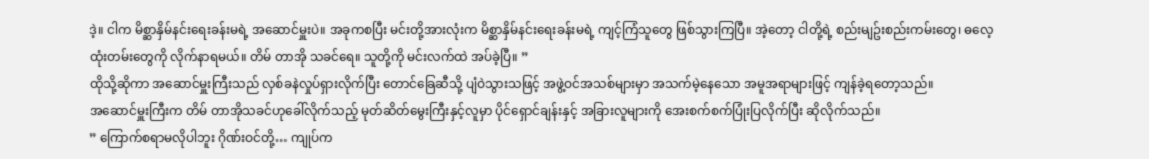ဒဲ့။ ငါက မိစ္ဆာနှိမ်နင်းရေးခန်းမရဲ့ အဆောင်မှူးပဲ။ အခုကစပြီး မင်းတို့အားလုံးက မိစ္ဆာနှိမ်နင်းရေးခန်းမရဲ့ ကျင့်ကြံသူတွေ ဖြစ်သွားကြပြီ။ အဲ့တော့ ငါတို့ရဲ့ စည်းမျဥ်းစည်းကမ်းတွေ၊ ဓလေ့ထုံးတမ်းတွေကို လိုက်နာရမယ်။ တိမ် တာအို သခင်ရေ။ သူတို့ကို မင်းလက်ထဲ အပ်ခဲ့ပြီ။ ”
ထိုသို့ဆိုကာ အဆောင်မှူးကြီးသည် လှစ်ခနဲလှုပ်ရှားလိုက်ပြီး တောင်ခြေဆီသို့ ပျံဝဲသွားသဖြင့် အဖွဲ့ဝင်အသစ်များမှာ အသက်မဲ့နေသော အမူအရာများဖြင့် ကျန်ခဲ့ရတော့သည်။
အဆောင်မှူးကြီးက တိမ် တာအိုသခင်ဟုခေါ်လိုက်သည့် မုတ်ဆိတ်မွေးကြီးနှင့်လူမှာ ပိုင်ရှောင်ချန်းနှင့် အခြားလူများကို အေးစက်စက်ပြုံးပြလိုက်ပြီး ဆိုလိုက်သည်။
” ကြောက်စရာမလိုပါဘူး ဂိုဏ်းဝင်တို့… ကျုပ်က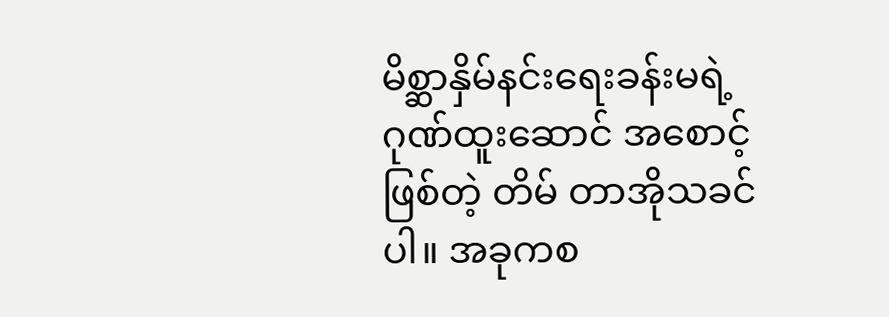မိစ္ဆာနှိမ်နင်းရေးခန်းမရဲ့ ဂုဏ်ထူးဆောင် အစောင့်ဖြစ်တဲ့ တိမ် တာအိုသခင်ပါ။ အခုကစ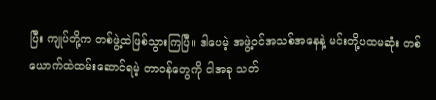ပြီး ကျုပ်တို့က တစ်ဖွဲ့ထဲဖြစ်သွားကြပြီ။ ဒါပေမဲ့ အဖွဲ့ဝင်အသစ်အနေနဲ့ မင်းတို့ပထမဆုံး တစ်ယောက်ထဲထမ်းဆောင်ရမဲ့ တာဝန်တွေကို ငါအခု သတ်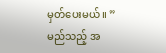မှတ်ပေးမယ်။ ”
မည်သည့် အ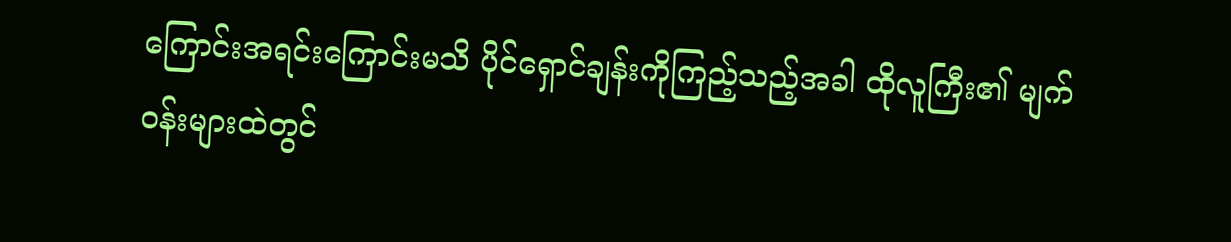ကြောင်းအရင်းကြောင်းမသိ ပိုင်ရှောင်ချန်းကိုကြည့်သည့်အခါ ထိုလူကြီး၏ မျက်ဝန်းများထဲတွင်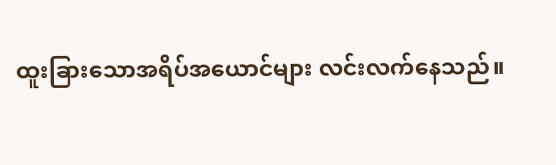ထူးခြားသောအရိပ်အယောင်များ လင်းလက်နေသည်။